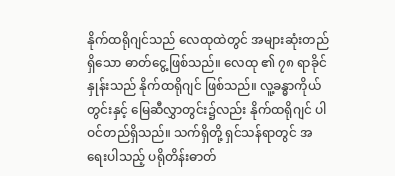နိုက်ထရိုဂျင်သည် လေထုထဲတွင် အများဆုံးတည်ရှိသော ဓာတ်ငွေ့ဖြစ်သည်။ လေထု ၏ ၇၈ ရာခိုင်နှုန်းသည် နိုက်ထရိုဂျင် ဖြစ်သည်။ လူ့ခန္ဓာကိုယ်တွင်းနှင့် မြေဆီလွှာတွင်း၌လည်း နိုက်ထရိုဂျင် ပါဝင်တည်ရှိသည်။ သက်ရှိတို့ ရှင်သန်ရာတွင် အရေးပါသည့် ပရိုတိန်းဓာတ်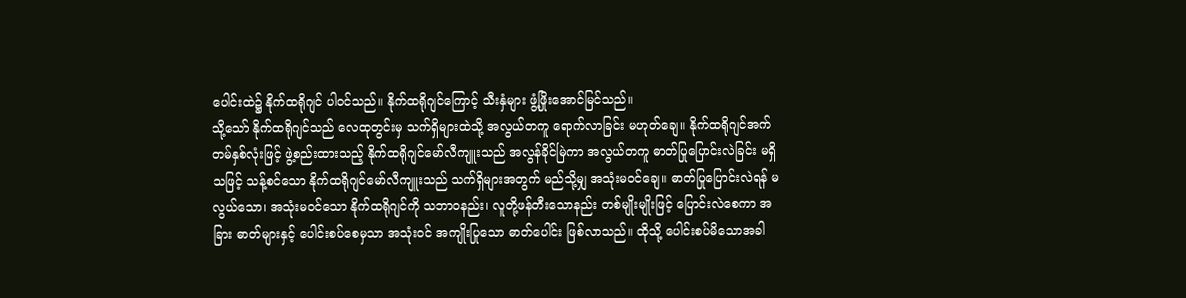ပေါင်းထဲ၌ နိုက်ထရိုဂျင် ပါဝင်သည်။ နိုက်ထရိုဂျင်ကြောင့် သီးနှံများ ဖွံ့ဖြိုးအောင်မြင်သည်။
သို့သော် နိုက်ထရိုဂျင်သည် လေထုတွင်းမှ သက်ရှိများထဲသို့ အလွယ်တကူ ရောက်လာခြင်း မဟုတ်ချေ။ နိုက်ထရိုဂျင်အက်တမ်နှစ်လုံးဖြင့် ဖွဲ့စည်းထားသည့် နိုက်ထရိုဂျင်မော်လီကျူးသည် အလွန်ခိုင်မြဲကာ အလွယ်တကူ ဓာတ်ပြုပြောင်းလဲခြင်း မရှိသဖြင့် သန့်စင်သော နိုက်ထရိုဂျင်မော်လီကျူးသည် သက်ရှိများအတွက် မည်သို့မျှ အသုံးမဝင်ချေ။ ဓာတ်ပြုပြောင်းလဲရန် မလွယ်သော၊ အသုံးမဝင်သော နိုက်ထရိုဂျင်ကို သဘာဝနည်း၊ လူတို့ဖန်တီးသောနည်း တစ်မျိုးမျိုးဖြင့် ပြောင်းလဲစေကာ အခြား ဓာတ်များနှင့် ပေါင်းစပ်စေမှသာ အသုံးဝင် အကျိုးပြုသော ဓာတ်ပေါင်း ဖြစ်လာသည်။ ထိုသို့ ပေါင်းစပ်မိသောအခါ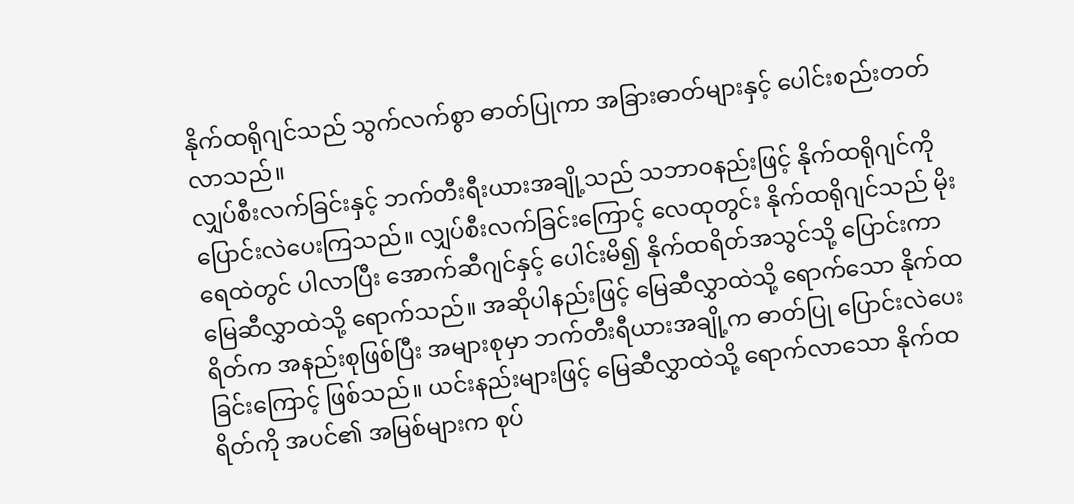နိုက်ထရိုဂျင်သည် သွက်လက်စွာ ဓာတ်ပြုကာ အခြားဓာတ်များနှင့် ပေါင်းစည်းတတ်လာသည်။
လျှပ်စီးလက်ခြင်းနှင့် ဘက်တီးရီးယားအချို့သည် သဘာဝနည်းဖြင့် နိုက်ထရိုဂျင်ကို ပြောင်းလဲပေးကြသည်။ လျှပ်စီးလက်ခြင်းကြောင့် လေထုတွင်း နိုက်ထရိုဂျင်သည် မိုးရေထဲတွင် ပါလာပြီး အောက်ဆီဂျင်နှင့် ပေါင်းမိ၍ နိုက်ထရိတ်အသွင်သို့ ပြောင်းကာ မြေဆီလွှာထဲသို့ ရောက်သည်။ အဆိုပါနည်းဖြင့် မြေဆီလွှာထဲသို့ ရောက်သော နိုက်ထရိတ်က အနည်းစုဖြစ်ပြီး အများစုမှာ ဘက်တီးရီယားအချို့က ဓာတ်ပြု ပြောင်းလဲပေးခြင်းကြောင့် ဖြစ်သည်။ ယင်းနည်းများဖြင့် မြေဆီလွှာထဲသို့ ရောက်လာသော နိုက်ထရိတ်ကို အပင်၏ အမြစ်များက စုပ်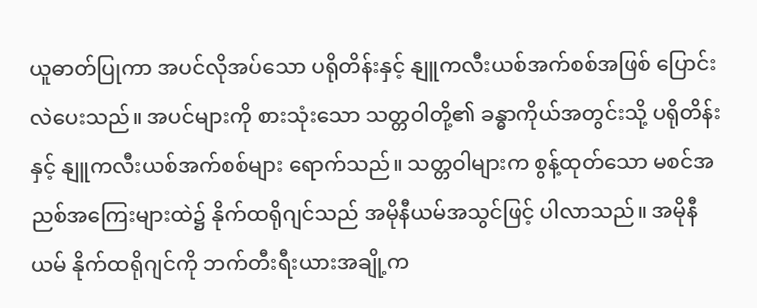ယူဓာတ်ပြုကာ အပင်လိုအပ်သော ပရိုတိန်းနှင့် နျူကလီးယစ်အက်စစ်အဖြစ် ပြောင်းလဲပေးသည်။ အပင်များကို စားသုံးသော သတ္တဝါတို့၏ ခန္ဓာကိုယ်အတွင်းသို့ ပရိုတိန်းနှင့် နျူကလီးယစ်အက်စစ်များ ရောက်သည်။ သတ္တဝါများက စွန့်ထုတ်သော မစင်အညစ်အကြေးများထဲ၌ နိုက်ထရိုဂျင်သည် အမိုနီယမ်အသွင်ဖြင့် ပါလာသည်။ အမိုနီယမ် နိုက်ထရိုဂျင်ကို ဘက်တီးရီးယားအချို့က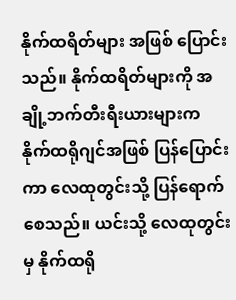နိုက်ထရိတ်များ အဖြစ် ပြောင်းသည်။ နိုက်ထရိတ်များကို အချို့ဘက်တီးရီးယားများက နိုက်ထရိုဂျင်အဖြစ် ပြန်ပြောင်းကာ လေထုတွင်းသို့ ပြန်ရောက်စေသည်။ ယင်းသို့ လေထုတွင်းမှ နိုက်ထရို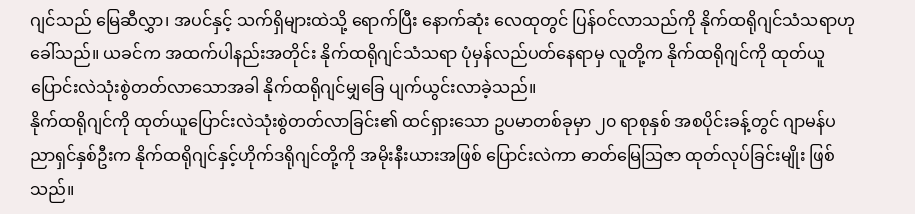ဂျင်သည် မြေဆီလွှာ၊ အပင်နှင့် သက်ရှိများထဲသို့ ရောက်ပြီး နောက်ဆုံး လေထုတွင် ပြန်ဝင်လာသည်ကို နိုက်ထရိုဂျင်သံသရာဟု ခေါ်သည်။ ယခင်က အထက်ပါနည်းအတိုင်း နိုက်ထရိုဂျင်သံသရာ ပုံမှန်လည်ပတ်နေရာမှ လူတို့က နိုက်ထရိုဂျင်ကို ထုတ်ယူပြောင်းလဲသုံးစွဲတတ်လာသောအခါ နိုက်ထရိုဂျင်မျှခြေ ပျက်ယွင်းလာခဲ့သည်။
နိုက်ထရိုဂျင်ကို ထုတ်ယူပြောင်းလဲသုံးစွဲတတ်လာခြင်း၏ ထင်ရှားသော ဥပမာတစ်ခုမှာ ၂၀ ရာစုနှစ် အစပိုင်းခန့်တွင် ဂျာမန်ပညာရှင်နှစ်ဦးက နိုက်ထရိုဂျင်နှင့်ဟိုက်ဒရိုဂျင်တို့ကို အမိုးနီးယားအဖြစ် ပြောင်းလဲကာ ဓာတ်မြေသြဇာ ထုတ်လုပ်ခြင်းမျိုး ဖြစ်သည်။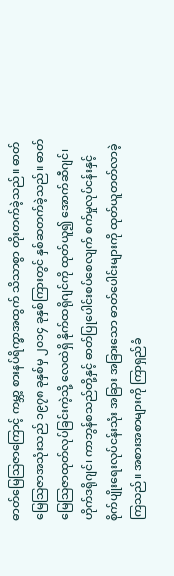ဓာတ်မြေသြဇာကြောင့် ကမ္ဘာ့ စားနပ်ရိက္ခာအထွက် သိသာစွာ တိုးတက်ခဲ့သည်။ ဓာတ်မြေသြဇာအသုံးသည် ၁၉၇၈ ခုနှစ်မှ ၂၀၁၄ ခုနှစ်ကြားတွင် နှစ်ဆတက်ခဲ့သည်။ ဓာတ်မြေသြဇာထုတ်လုပ်ခြင်းကဲ့သို့ လေထဲရှိ နိုက်ထရိုဂျင်ကို ထုတ်ယူ၍ အောက်ဆီဂျင်၊ ဟိုက်ဒရိုဂျင်၊ ကာဘွန်စသည်တို့နှင့် ဓာတ်ပြုပေါင်းစပ်စေလျက် စက်မှုလုပ်ငန်းနှင့် စိုက်ပျိုးရေးလုပ်ငန်းသုံး အခြား အခြားသော ဓာတ်ပေါင်းများကို ထုတ်ယူတတ်လာခဲ့ကြသည်။ အစားအစာများကို ကြာရှည်ခံ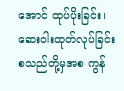အောင် ထုပ်ပိုးခြင်း၊ ဆေးဝါးထုတ်လုပ်ခြင်းစသည်တို့မှအစ ကွန်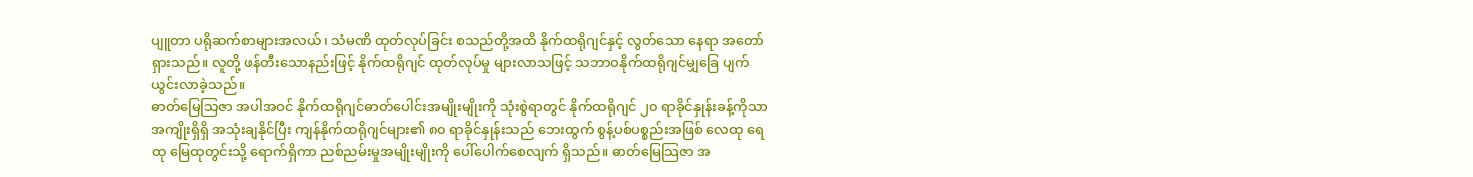ပျူတာ ပရိုဆက်စာများအလယ်၊ သံမဏိ ထုတ်လုပ်ခြင်း စသည်တို့အထိ နိုက်ထရိုဂျင်နှင့် လွတ်သော နေရာ အတော်ရှားသည်။ လူတို့ ဖန်တီးသောနည်းဖြင့် နိုက်ထရိုဂျင် ထုတ်လုပ်မှု များလာသဖြင့် သဘာဝနိုက်ထရိုဂျင်မျှခြေ ပျက်ယွင်းလာခဲ့သည်။
ဓာတ်မြေသြဇာ အပါအဝင် နိုက်ထရိုဂျင်ဓာတ်ပေါင်းအမျိုးမျိုးကို သုံးစွဲရာတွင် နိုက်ထရိုဂျင် ၂၀ ရာခိုင်နှုန်းခန့်ကိုသာ အကျိုးရှိရှိ အသုံးချနိုင်ပြီး ကျန်နိုက်ထရိုဂျင်များ၏ ၈၀ ရာခိုင်နှုန်းသည် ဘေးထွက် စွန့်ပစ်ပစ္စည်းအဖြစ် လေထု ရေထု မြေထုတွင်းသို့ ရောက်ရှိကာ ညစ်ညမ်းမှုအမျိုးမျိုးကို ပေါ်ပေါက်စေလျက် ရှိသည်။ ဓာတ်မြေသြဇာ အ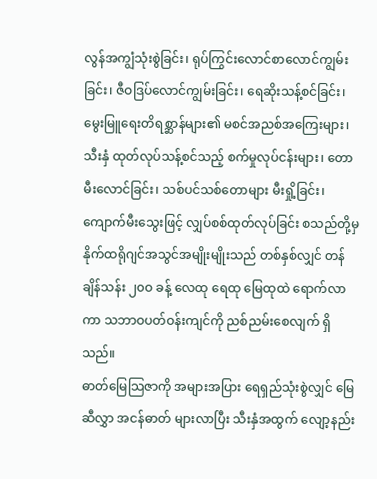လွန်အကျွံသုံးစွဲခြင်း၊ ရုပ်ကြွင်းလောင်စာလောင်ကျွမ်းခြင်း၊ ဇီဝဒြပ်လောင်ကျွမ်းခြင်း၊ ရေဆိုးသန့်စင်ခြင်း၊ မွေးမြူရေးတိရစ္ဆာန်များ၏ မစင်အညစ်အကြေးများ၊ သီးနှံ ထုတ်လုပ်သန့်စင်သည့် စက်မှုလုပ်ငန်းများ၊ တောမီးလောင်ခြင်း၊ သစ်ပင်သစ်တောများ မီးရှို့ခြင်း၊ ကျောက်မီးသွေးဖြင့် လျှပ်စစ်ထုတ်လုပ်ခြင်း စသည်တို့မှ နိုက်ထရိုဂျင်အသွင်အမျိုးမျိုးသည် တစ်နှစ်လျှင် တန်ချိန်သန်း ၂၀ဝ ခန့် လေထု ရေထု မြေထုထဲ ရောက်လာကာ သဘာဝပတ်ဝန်းကျင်ကို ညစ်ညမ်းစေလျက် ရှိသည်။
ဓာတ်မြေသြဇာကို အများအပြား ရေရှည်သုံးစွဲလျှင် မြေဆီလွှာ အငန်ဓာတ် များလာပြီး သီးနှံအထွက် လျော့နည်း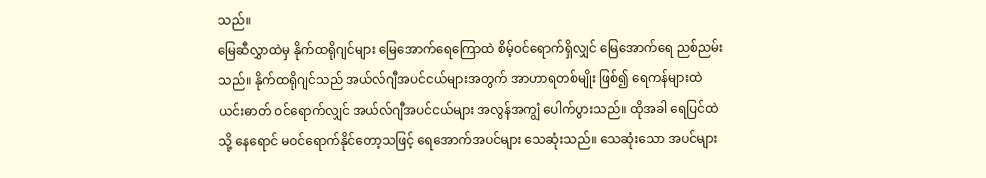သည်။
မြေဆီလွှာထဲမှ နိုက်ထရိုဂျင်များ မြေအောက်ရေကြောထဲ စိမ့်ဝင်ရောက်ရှိလျှင် မြေအောက်ရေ ညစ်ညမ်းသည်။ နိုက်ထရိုဂျင်သည် အယ်လ်ဂျီအပင်ငယ်များအတွက် အာဟာရတစ်မျိုး ဖြစ်၍ ရေကန်များထဲ ယင်းဓာတ် ဝင်ရောက်လျှင် အယ်လ်ဂျီအပင်ငယ်များ အလွန်အကျွံ ပေါက်ပွားသည်။ ထိုအခါ ရေပြင်ထဲသို့ နေရောင် မဝင်ရောက်နိုင်တော့သဖြင့် ရေအောက်အပင်များ သေဆုံးသည်။ သေဆုံးသော အပင်များ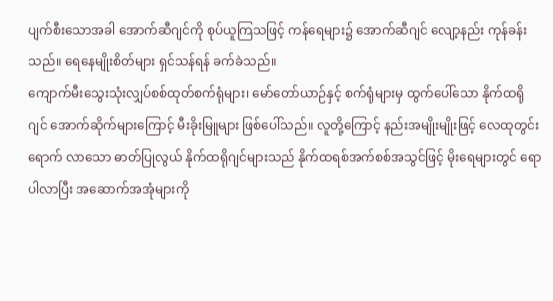ပျက်စီးသောအခါ အောက်ဆီဂျင်ကို စုပ်ယူကြသဖြင့် ကန်ရေများ၌ အောက်ဆီဂျင် လျော့နည်း ကုန်ခန်းသည်။ ရေနေမျိုးစိတ်များ ရှင်သန်ရန် ခက်ခဲသည်။
ကျောက်မီးသွေးသုံးလျှပ်စစ်ထုတ်စက်ရုံများ၊ မော်တော်ယာဉ်နှင့် စက်ရုံများမှ ထွက်ပေါ်သော နိုက်ထရိုဂျင် အောက်ဆိုက်များကြောင့် မီးခိုးမြူများ ဖြစ်ပေါ်သည်။ လူတို့ကြောင့် နည်းအမျိုးမျိုးဖြင့် လေထုတွင်းရောက် လာသော ဓာတ်ပြုလွယ် နိုက်ထရိုဂျင်များသည် နိုက်ထရစ်အက်စစ်အသွင်ဖြင့် မိုးရေများတွင် ရောပါလာပြီး အဆောက်အအုံများကို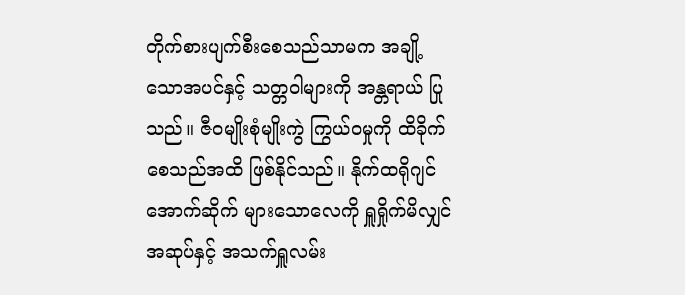တိုက်စားပျက်စီးစေသည်သာမက အချို့သောအပင်နှင့် သတ္တဝါများကို အန္တရာယ် ပြုသည်။ ဇီဝမျိုးစုံမျိုးကွဲ ကြွယ်ဝမှုကို ထိခိုက်စေသည်အထိ ဖြစ်နိုင်သည်။ နိုက်ထရိုဂျင်အောက်ဆိုက် များသောလေကို ရှူရှိုက်မိလျှင် အဆုပ်နှင့် အသက်ရှူလမ်း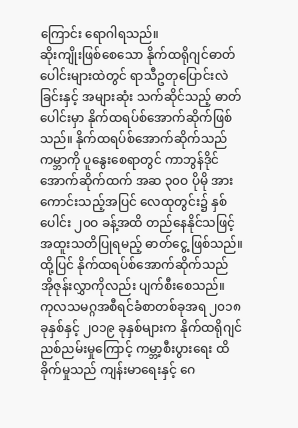ကြောင်း ရောဂါရသည်။
ဆိုးကျိုးဖြစ်စေသော နိုက်ထရိုဂျင်ဓာတ်ပေါင်းများထဲတွင် ရာသီဥတုပြောင်းလဲခြင်းနှင့် အများဆုံး သက်ဆိုင်သည့် ဓာတ်ပေါင်းမှာ နိုက်ထရပ်စ်အောက်ဆိုက်ဖြစ်သည်။ နိုက်ထရပ်စ်အောက်ဆိုက်သည် ကမ္ဘာကို ပူနွေးစေရာတွင် ကာဘွန်ဒိုင်အောက်ဆိုက်ထက် အဆ ၃၀ဝ ပိုမို အားကောင်းသည့်အပြင် လေထုတွင်း၌ နှစ်ပေါင်း ၂၀ဝ ခန့်အထိ တည်နေနိုင်သဖြင့် အထူးသတိပြုရမည့် ဓာတ်ငွေ့ ဖြစ်သည်။ ထို့ပြင် နိုက်ထရပ်စ်အောက်ဆိုက်သည် အိုဇုန်းလွှာကိုလည်း ပျက်စီးစေသည်။
ကုလသမဂ္ဂအစီရင်ခံစာတစ်ခုအရ ၂၀၁၈ ခုနှစ်နှင့် ၂၀၁၉ ခုနှစ်များက နိုက်ထရိုဂျင် ညစ်ညမ်းမှုကြောင့် ကမ္ဘာ့စီးပွားရေး ထိခိုက်မှုသည် ကျန်းမာရေးနှင့် ဂေ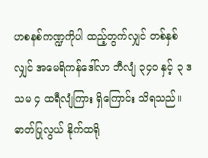ဟစနစ်ကဏ္ဍကိုပါ ထည့်တွက်လျှင် တစ်နှစ်လျှင် အမေရိကန်ဒေါ်လာ ဘီလျံ ၃၄၀ နှင့် ၃ ဒသမ ၄ ထရီလျံကြား ရှိကြောင်း သိရသည်။
ဓာတ်ပြုလွယ် နိုက်ထရို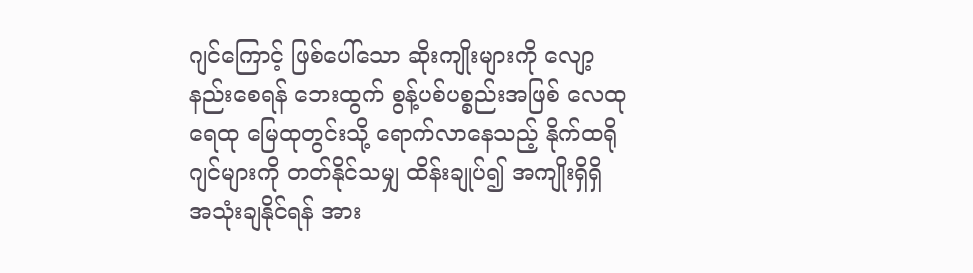ဂျင်ကြောင့် ဖြစ်ပေါ်သော ဆိုးကျိုးများကို လျော့နည်းစေရန် ဘေးထွက် စွန့်ပစ်ပစ္စည်းအဖြစ် လေထု ရေထု မြေထုတွင်းသို့ ရောက်လာနေသည့် နိုက်ထရိုဂျင်များကို တတ်နိုင်သမျှ ထိန်းချုပ်၍ အကျိုးရှိရှိ အသုံးချနိုင်ရန် အား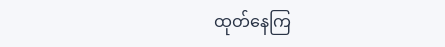ထုတ်နေကြ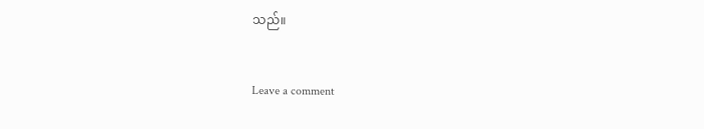သည်။


Leave a comment